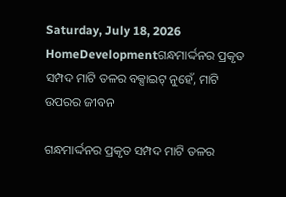Saturday, July 18, 2026
HomeDevelopmentଗନ୍ଧମାର୍ଦ୍ଦନର ପ୍ରକୃତ ସମ୍ପଦ ମାଟି ତଳର ବକ୍ସାଇଟ୍ ନୁହେଁ, ମାଟି ଉପରର ଜୀବନ

ଗନ୍ଧମାର୍ଦ୍ଦନର ପ୍ରକୃତ ସମ୍ପଦ ମାଟି ତଳର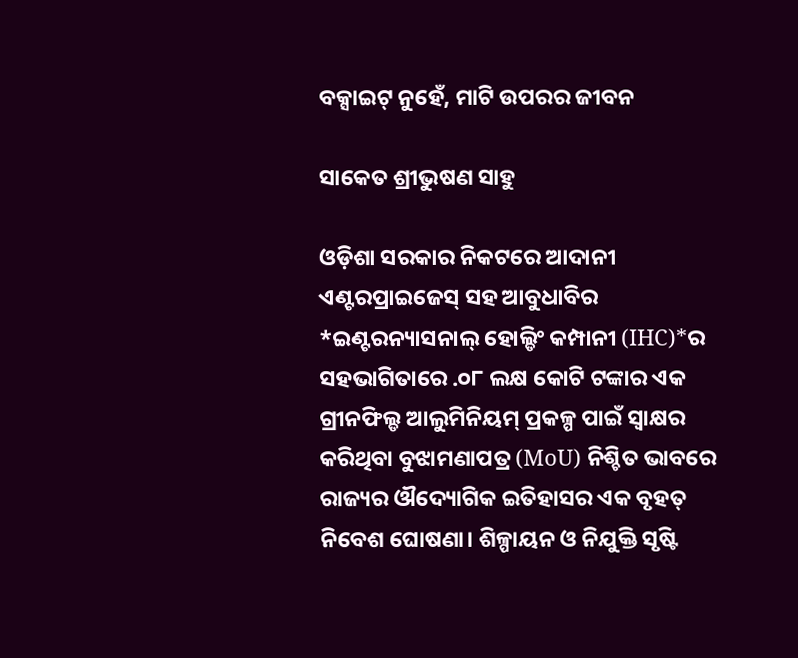ବକ୍ସାଇଟ୍ ନୁହେଁ, ମାଟି ଉପରର ଜୀବନ

ସାକେତ ଶ୍ରୀଭୁଷଣ ସାହୁ

ଓଡ଼ିଶା ସରକାର ନିକଟରେ ଆଦାନୀ ଏଣ୍ଟରପ୍ରାଇଜେସ୍‌ ସହ ଆବୁଧାବିର *ଇଣ୍ଟରନ୍ୟାସନାଲ୍ ହୋଲ୍ଡିଂ କମ୍ପାନୀ (IHC)*ର ସହଭାଗିତାରେ .୦୮ ଲକ୍ଷ କୋଟି ଟଙ୍କାର ଏକ ଗ୍ରୀନଫିଲ୍ଡ ଆଲୁମିନିୟମ୍ ପ୍ରକଳ୍ପ ପାଇଁ ସ୍ୱାକ୍ଷର କରିଥିବା ବୁଝାମଣାପତ୍ର (MoU) ନିଶ୍ଚିତ ଭାବରେ ରାଜ୍ୟର ଔଦ୍ୟୋଗିକ ଇତିହାସର ଏକ ବୃହତ୍ ନିବେଶ ଘୋଷଣା। ଶିଳ୍ପାୟନ ଓ ନିଯୁକ୍ତି ସୃଷ୍ଟି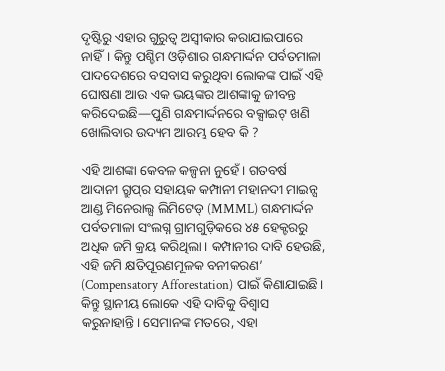ଦୃଷ୍ଟିରୁ ଏହାର ଗୁରୁତ୍ୱ ଅସ୍ୱୀକାର କରାଯାଇପାରେ ନାହିଁ। କିନ୍ତୁ ପଶ୍ଚିମ ଓଡ଼ିଶାର ଗନ୍ଧମାର୍ଦ୍ଦନ ପର୍ବତମାଳା ପାଦଦେଶରେ ବସବାସ କରୁଥିବା ଲୋକଙ୍କ ପାଇଁ ଏହି ଘୋଷଣା ଆଉ ଏକ ଭୟଙ୍କର ଆଶଙ୍କାକୁ ଜୀବନ୍ତ କରିଦେଇଛି—ପୁଣି ଗନ୍ଧମାର୍ଦ୍ଦନରେ ବକ୍ସାଇଟ୍ ଖଣି ଖୋଲିବାର ଉଦ୍ୟମ ଆରମ୍ଭ ହେବ କି ?

ଏହି ଆଶଙ୍କା କେବଳ କଳ୍ପନା ନୁହେଁ। ଗତବର୍ଷ ଆଦାନୀ ଗ୍ରୁପ୍‌ର ସହାୟକ କମ୍ପାନୀ ମହାନଦୀ ମାଇନ୍ସ ଆଣ୍ଡ ମିନେରାଲ୍ସ ଲିମିଟେଡ୍ (MMML) ଗନ୍ଧମାର୍ଦ୍ଦନ ପର୍ବତମାଳା ସଂଲଗ୍ନ ଗ୍ରାମଗୁଡ଼ିକରେ ୪୫ ହେକ୍ଟରରୁ ଅଧିକ ଜମି କ୍ରୟ କରିଥିଲା। କମ୍ପାନୀର ଦାବି ହେଉଛି, ଏହି ଜମି କ୍ଷତିପୂରଣମୂଳକ ବନୀକରଣ’ (Compensatory Afforestation) ପାଇଁ କିଣାଯାଇଛି। କିନ୍ତୁ ସ୍ଥାନୀୟ ଲୋକେ ଏହି ଦାବିକୁ ବିଶ୍ୱାସ କରୁନାହାନ୍ତି। ସେମାନଙ୍କ ମତରେ, ଏହା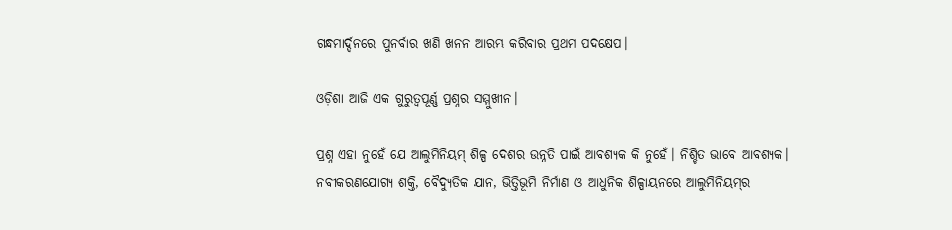ଗନ୍ଧମାର୍ଦ୍ଦନରେ ପୁନର୍ବାର ଖଣି ଖନନ ଆରମ୍ଭ କରିବାର ପ୍ରଥମ ପଦକ୍ଷେପ।

ଓଡ଼ିଶା ଆଜି ଏକ ଗୁରୁତ୍ୱପୂର୍ଣ୍ଣ ପ୍ରଶ୍ନର ସମ୍ମୁଖୀନ।

ପ୍ରଶ୍ନ ଏହା ନୁହେଁ ଯେ ଆଲୁମିନିୟମ୍ ଶିଳ୍ପ ଦେଶର ଉନ୍ନତି ପାଇଁ ଆବଶ୍ୟକ କି ନୁହେଁ। ନିଶ୍ଚିତ ଭାବେ ଆବଶ୍ୟକ। ନବୀକରଣଯୋଗ୍ୟ ଶକ୍ତି, ବୈଦ୍ୟୁତିକ ଯାନ, ଭିତ୍ତିଭୂମି ନିର୍ମାଣ ଓ ଆଧୁନିକ ଶିଳ୍ପାୟନରେ ଆଲୁମିନିୟମ୍‌ର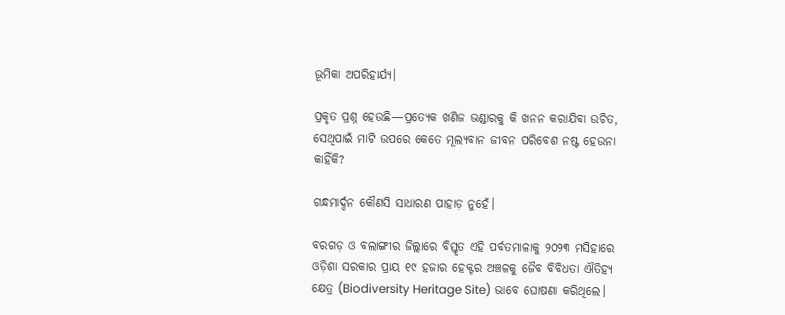ଭୂମିକା ଅପରିହାର୍ଯ୍ୟ।

ପ୍ରକୃତ ପ୍ରଶ୍ନ ହେଉଛି—ପ୍ରତ୍ୟେକ ଖଣିଜ ଭଣ୍ଡାରକୁ କି ଖନନ କରାଯିବା ଉଚିତ, ସେଥିପାଇଁ ମାଟି ଉପରେ କେତେ ମୂଲ୍ୟବାନ ଜୀବନ ପରିବେଶ ନଷ୍ଟ ହେଉନା କାହିଁକି?

ଗନ୍ଧମାର୍ଦ୍ଦନ କୌଣସି ସାଧାରଣ ପାହାଡ଼ ନୁହେଁ।

ବରଗଡ଼ ଓ ବଲାଙ୍ଗୀର ଜିଲ୍ଲାରେ ବିସ୍ତୃତ ଏହି ପର୍ବତମାଳାକୁ ୨୦୨୩ ମସିହାରେ ଓଡ଼ିଶା ସରକାର ପ୍ରାୟ ୧୯ ହଜାର ହେକ୍ଟର ଅଞ୍ଚଳକୁ ଜୈବ ବିବିଧତା ଐତିହ୍ୟ କ୍ଷେତ୍ର (Biodiversity Heritage Site) ଭାବେ ଘୋଷଣା କରିଥିଲେ।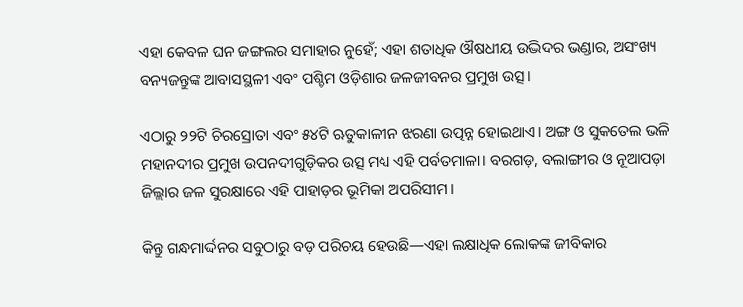ଏହା କେବଳ ଘନ ଜଙ୍ଗଲର ସମାହାର ନୁହେଁ; ଏହା ଶତାଧିକ ଔଷଧୀୟ ଉଦ୍ଭିଦର ଭଣ୍ଡାର, ଅସଂଖ୍ୟ ବନ୍ୟଜନ୍ତୁଙ୍କ ଆବାସସ୍ଥଳୀ ଏବଂ ପଶ୍ଚିମ ଓଡ଼ିଶାର ଜଳଜୀବନର ପ୍ରମୁଖ ଉତ୍ସ।

ଏଠାରୁ ୨୨ଟି ଚିରସ୍ରୋତା ଏବଂ ୫୪ଟି ଋତୁକାଳୀନ ଝରଣା ଉତ୍ପନ୍ନ ହୋଇଥାଏ। ଅଙ୍ଗ ଓ ସୁକତେଲ ଭଳି ମହାନଦୀର ପ୍ରମୁଖ ଉପନଦୀଗୁଡ଼ିକର ଉତ୍ସ ମଧ୍ୟ ଏହି ପର୍ବତମାଳା। ବରଗଡ଼, ବଲାଙ୍ଗୀର ଓ ନୂଆପଡ଼ା ଜିଲ୍ଲାର ଜଳ ସୁରକ୍ଷାରେ ଏହି ପାହାଡ଼ର ଭୂମିକା ଅପରିସୀମ।

କିନ୍ତୁ ଗନ୍ଧମାର୍ଦ୍ଦନର ସବୁଠାରୁ ବଡ଼ ପରିଚୟ ହେଉଛି—ଏହା ଲକ୍ଷାଧିକ ଲୋକଙ୍କ ଜୀବିକାର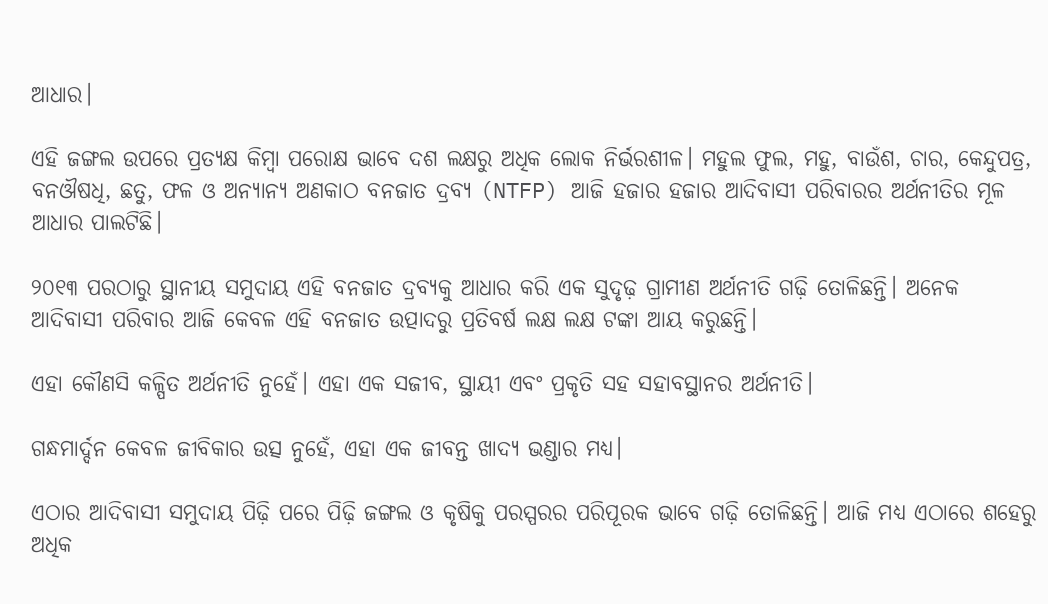ଆଧାର।

ଏହି ଜଙ୍ଗଲ ଉପରେ ପ୍ରତ୍ୟକ୍ଷ କିମ୍ବା ପରୋକ୍ଷ ଭାବେ ଦଶ ଲକ୍ଷରୁ ଅଧିକ ଲୋକ ନିର୍ଭରଶୀଳ। ମହୁଲ ଫୁଲ, ମହୁ, ବାଉଁଶ, ଚାର, କେନ୍ଦୁପତ୍ର, ବନଔଷଧି, ଛତୁ, ଫଳ ଓ ଅନ୍ୟାନ୍ୟ ଅଣକାଠ ବନଜାତ ଦ୍ରବ୍ୟ (NTFP) ଆଜି ହଜାର ହଜାର ଆଦିବାସୀ ପରିବାରର ଅର୍ଥନୀତିର ମୂଳ ଆଧାର ପାଲଟିଛି।

୨୦୧୩ ପରଠାରୁ ସ୍ଥାନୀୟ ସମୁଦାୟ ଏହି ବନଜାତ ଦ୍ରବ୍ୟକୁ ଆଧାର କରି ଏକ ସୁଦୃଢ଼ ଗ୍ରାମୀଣ ଅର୍ଥନୀତି ଗଢ଼ି ତୋଳିଛନ୍ତି। ଅନେକ ଆଦିବାସୀ ପରିବାର ଆଜି କେବଳ ଏହି ବନଜାତ ଉତ୍ପାଦରୁ ପ୍ରତିବର୍ଷ ଲକ୍ଷ ଲକ୍ଷ ଟଙ୍କା ଆୟ କରୁଛନ୍ତି।

ଏହା କୌଣସି କଳ୍ପିତ ଅର୍ଥନୀତି ନୁହେଁ। ଏହା ଏକ ସଜୀବ, ସ୍ଥାୟୀ ଏବଂ ପ୍ରକୃତି ସହ ସହାବସ୍ଥାନର ଅର୍ଥନୀତି।

ଗନ୍ଧମାର୍ଦ୍ଦନ କେବଳ ଜୀବିକାର ଉତ୍ସ ନୁହେଁ, ଏହା ଏକ ଜୀବନ୍ତ ଖାଦ୍ୟ ଭଣ୍ଡାର ମଧ୍ୟ।

ଏଠାର ଆଦିବାସୀ ସମୁଦାୟ ପିଢ଼ି ପରେ ପିଢ଼ି ଜଙ୍ଗଲ ଓ କୃଷିକୁ ପରସ୍ପରର ପରିପୂରକ ଭାବେ ଗଢ଼ି ତୋଳିଛନ୍ତି। ଆଜି ମଧ୍ୟ ଏଠାରେ ଶହେରୁ ଅଧିକ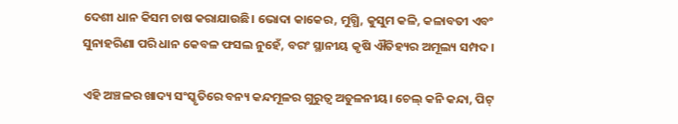ଦେଶୀ ଧାନ କିସମ ଚାଷ କରାଯାଉଛି। ଭୋଦା କାକେର, ମୁଗ୍ଧି, କୁସୁମ କଳି, କଳାବତୀ ଏବଂ ସୁନାହରିଣା ପରି ଧାନ କେବଳ ଫସଲ ନୁହେଁ, ବରଂ ସ୍ଥାନୀୟ କୃଷି ଐତିହ୍ୟର ଅମୂଲ୍ୟ ସମ୍ପଦ।

ଏହି ଅଞ୍ଚଳର ଖାଦ୍ୟ ସଂସ୍କୃତିରେ ବନ୍ୟ କନ୍ଦମୂଳର ଗୁରୁତ୍ୱ ଅତୁଳନୀୟ। ଚେଲ୍ କନି କନ୍ଦା, ପିଟ୍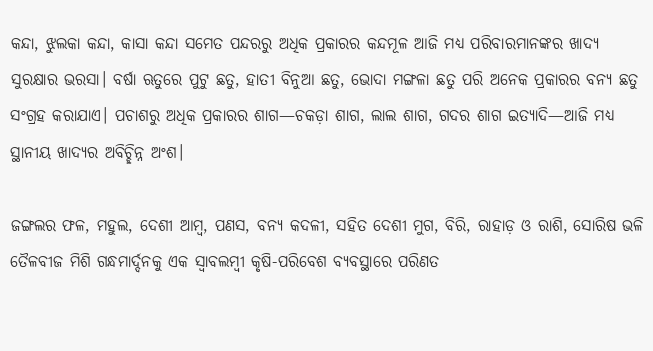କନ୍ଦା, ଝୁଲକା କନ୍ଦା, କାସା କନ୍ଦା ସମେତ ପନ୍ଦରରୁ ଅଧିକ ପ୍ରକାରର କନ୍ଦମୂଳ ଆଜି ମଧ୍ୟ ପରିବାରମାନଙ୍କର ଖାଦ୍ୟ ସୁରକ୍ଷାର ଭରସା। ବର୍ଷା ଋତୁରେ ପୁଟୁ ଛତୁ, ହାତୀ ବିନୁଆ ଛତୁ, ଭୋଦା ମଙ୍ଗଳା ଛତୁ ପରି ଅନେକ ପ୍ରକାରର ବନ୍ୟ ଛତୁ ସଂଗ୍ରହ କରାଯାଏ। ପଚାଶରୁ ଅଧିକ ପ୍ରକାରର ଶାଗ—ଚକଡ଼ା ଶାଗ, ଲାଲ ଶାଗ, ଗଦର ଶାଗ ଇତ୍ୟାଦି—ଆଜି ମଧ୍ୟ ସ୍ଥାନୀୟ ଖାଦ୍ୟର ଅବିଚ୍ଛିନ୍ନ ଅଂଶ।

ଜଙ୍ଗଲର ଫଳ, ମହୁଲ, ଦେଶୀ ଆମ୍ବ, ପଣସ, ବନ୍ୟ କଦଳୀ, ସହିତ ଦେଶୀ ମୁଗ, ବିରି, ରାହାଡ଼ ଓ ରାଶି, ସୋରିଷ ଭଳି ତୈଳବୀଜ ମିଶି ଗନ୍ଧମାର୍ଦ୍ଦନକୁ ଏକ ସ୍ୱାବଲମ୍ବୀ କୃଷି-ପରିବେଶ ବ୍ୟବସ୍ଥାରେ ପରିଣତ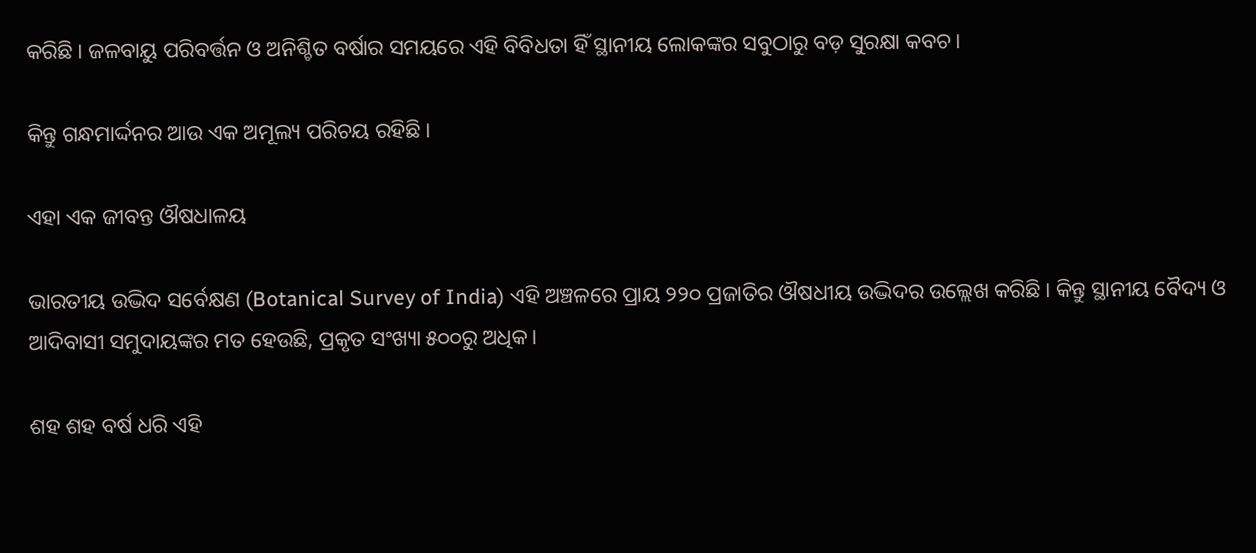କରିଛି। ଜଳବାୟୁ ପରିବର୍ତ୍ତନ ଓ ଅନିଶ୍ଚିତ ବର୍ଷାର ସମୟରେ ଏହି ବିବିଧତା ହିଁ ସ୍ଥାନୀୟ ଲୋକଙ୍କର ସବୁଠାରୁ ବଡ଼ ସୁରକ୍ଷା କବଚ।

କିନ୍ତୁ ଗନ୍ଧମାର୍ଦ୍ଦନର ଆଉ ଏକ ଅମୂଲ୍ୟ ପରିଚୟ ରହିଛି।

ଏହା ଏକ ଜୀବନ୍ତ ଔଷଧାଳୟ

ଭାରତୀୟ ଉଦ୍ଭିଦ ସର୍ବେକ୍ଷଣ (Botanical Survey of India) ଏହି ଅଞ୍ଚଳରେ ପ୍ରାୟ ୨୨୦ ପ୍ରଜାତିର ଔଷଧୀୟ ଉଦ୍ଭିଦର ଉଲ୍ଲେଖ କରିଛି। କିନ୍ତୁ ସ୍ଥାନୀୟ ବୈଦ୍ୟ ଓ ଆଦିବାସୀ ସମୁଦାୟଙ୍କର ମତ ହେଉଛି, ପ୍ରକୃତ ସଂଖ୍ୟା ୫୦୦ରୁ ଅଧିକ।

ଶହ ଶହ ବର୍ଷ ଧରି ଏହି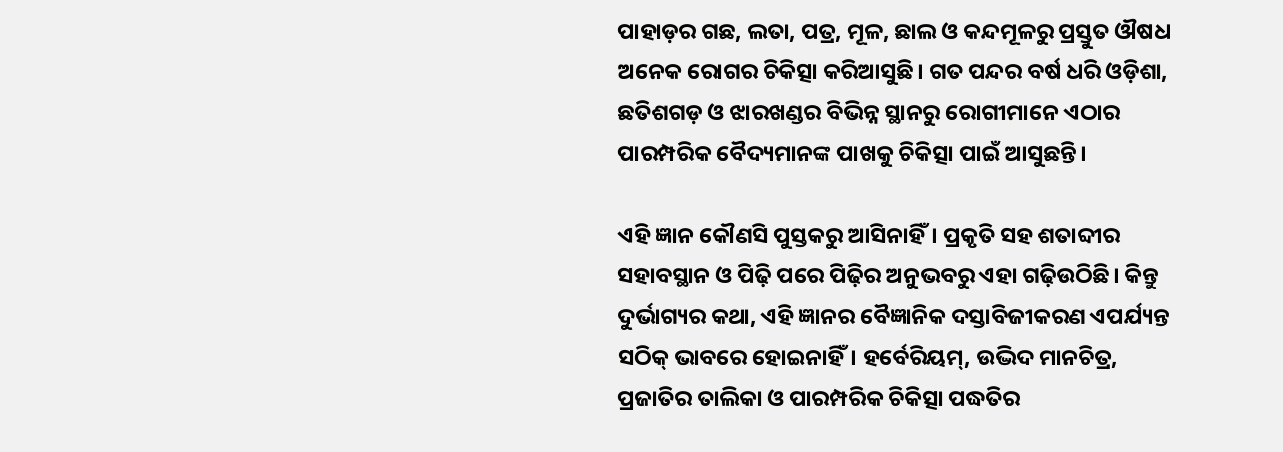ପାହାଡ଼ର ଗଛ, ଲତା, ପତ୍ର, ମୂଳ, ଛାଲ ଓ କନ୍ଦମୂଳରୁ ପ୍ରସ୍ତୁତ ଔଷଧ ଅନେକ ରୋଗର ଚିକିତ୍ସା କରିଆସୁଛି। ଗତ ପନ୍ଦର ବର୍ଷ ଧରି ଓଡ଼ିଶା, ଛତିଶଗଡ଼ ଓ ଝାରଖଣ୍ଡର ବିଭିନ୍ନ ସ୍ଥାନରୁ ରୋଗୀମାନେ ଏଠାର ପାରମ୍ପରିକ ବୈଦ୍ୟମାନଙ୍କ ପାଖକୁ ଚିକିତ୍ସା ପାଇଁ ଆସୁଛନ୍ତି।

ଏହି ଜ୍ଞାନ କୌଣସି ପୁସ୍ତକରୁ ଆସିନାହିଁ। ପ୍ରକୃତି ସହ ଶତାବ୍ଦୀର ସହାବସ୍ଥାନ ଓ ପିଢ଼ି ପରେ ପିଢ଼ିର ଅନୁଭବରୁ ଏହା ଗଢ଼ିଉଠିଛି। କିନ୍ତୁ ଦୁର୍ଭାଗ୍ୟର କଥା, ଏହି ଜ୍ଞାନର ବୈଜ୍ଞାନିକ ଦସ୍ତାବିଜୀକରଣ ଏପର୍ଯ୍ୟନ୍ତ ସଠିକ୍ ଭାବରେ ହୋଇନାହିଁ। ହର୍ବେରିୟମ୍, ଉଦ୍ଭିଦ ମାନଚିତ୍ର, ପ୍ରଜାତିର ତାଲିକା ଓ ପାରମ୍ପରିକ ଚିକିତ୍ସା ପଦ୍ଧତିର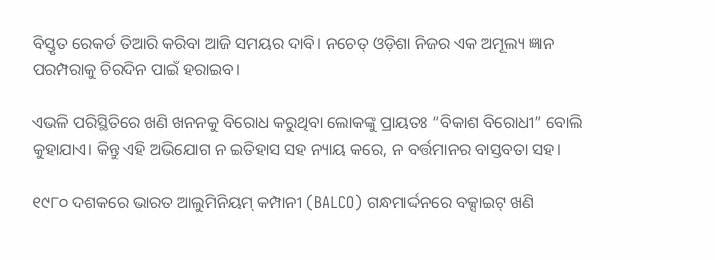ବିସ୍ତୃତ ରେକର୍ଡ ତିଆରି କରିବା ଆଜି ସମୟର ଦାବି। ନଚେତ୍ ଓଡ଼ିଶା ନିଜର ଏକ ଅମୂଲ୍ୟ ଜ୍ଞାନ ପରମ୍ପରାକୁ ଚିରଦିନ ପାଇଁ ହରାଇବ।

ଏଭଳି ପରିସ୍ଥିତିରେ ଖଣି ଖନନକୁ ବିରୋଧ କରୁଥିବା ଲୋକଙ୍କୁ ପ୍ରାୟତଃ “ବିକାଶ ବିରୋଧୀ” ବୋଲି କୁହାଯାଏ। କିନ୍ତୁ ଏହି ଅଭିଯୋଗ ନ ଇତିହାସ ସହ ନ୍ୟାୟ କରେ, ନ ବର୍ତ୍ତମାନର ବାସ୍ତବତା ସହ।

୧୯୮୦ ଦଶକରେ ଭାରତ ଆଲୁମିନିୟମ୍ କମ୍ପାନୀ (BALCO) ଗନ୍ଧମାର୍ଦ୍ଦନରେ ବକ୍ସାଇଟ୍ ଖଣି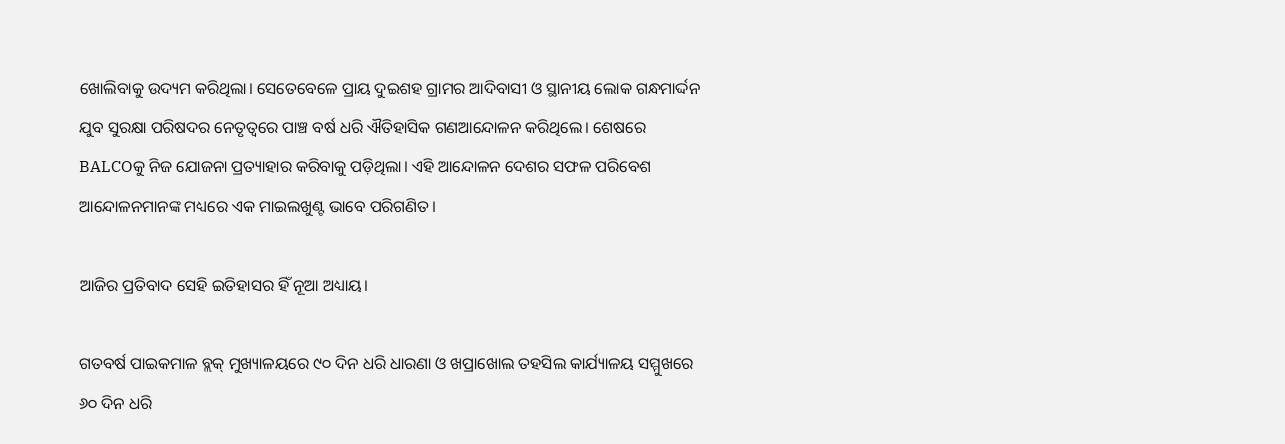ଖୋଲିବାକୁ ଉଦ୍ୟମ କରିଥିଲା। ସେତେବେଳେ ପ୍ରାୟ ଦୁଇଶହ ଗ୍ରାମର ଆଦିବାସୀ ଓ ସ୍ଥାନୀୟ ଲୋକ ଗନ୍ଧମାର୍ଦ୍ଦନ ଯୁବ ସୁରକ୍ଷା ପରିଷଦର ନେତୃତ୍ୱରେ ପାଞ୍ଚ ବର୍ଷ ଧରି ଐତିହାସିକ ଗଣଆନ୍ଦୋଳନ କରିଥିଲେ। ଶେଷରେ BALCOକୁ ନିଜ ଯୋଜନା ପ୍ରତ୍ୟାହାର କରିବାକୁ ପଡ଼ିଥିଲା। ଏହି ଆନ୍ଦୋଳନ ଦେଶର ସଫଳ ପରିବେଶ ଆନ୍ଦୋଳନମାନଙ୍କ ମଧ୍ୟରେ ଏକ ମାଇଲଖୁଣ୍ଟ ଭାବେ ପରିଗଣିତ।

ଆଜିର ପ୍ରତିବାଦ ସେହି ଇତିହାସର ହିଁ ନୂଆ ଅଧ୍ୟାୟ।

ଗତବର୍ଷ ପାଇକମାଳ ବ୍ଲକ୍ ମୁଖ୍ୟାଳୟରେ ୯୦ ଦିନ ଧରି ଧାରଣା ଓ ଖପ୍ରାଖୋଲ ତହସିଲ କାର୍ଯ୍ୟାଳୟ ସମ୍ମୁଖରେ ୬୦ ଦିନ ଧରି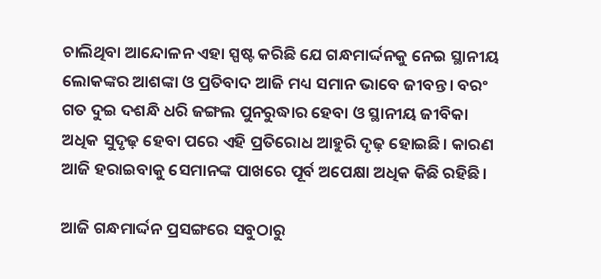ଚାଲିଥିବା ଆନ୍ଦୋଳନ ଏହା ସ୍ପଷ୍ଟ କରିଛି ଯେ ଗନ୍ଧମାର୍ଦ୍ଦନକୁ ନେଇ ସ୍ଥାନୀୟ ଲୋକଙ୍କର ଆଶଙ୍କା ଓ ପ୍ରତିବାଦ ଆଜି ମଧ୍ୟ ସମାନ ଭାବେ ଜୀବନ୍ତ। ବରଂ ଗତ ଦୁଇ ଦଶନ୍ଧି ଧରି ଜଙ୍ଗଲ ପୁନରୁଦ୍ଧାର ହେବା ଓ ସ୍ଥାନୀୟ ଜୀବିକା ଅଧିକ ସୁଦୃଢ଼ ହେବା ପରେ ଏହି ପ୍ରତିରୋଧ ଆହୁରି ଦୃଢ଼ ହୋଇଛି। କାରଣ ଆଜି ହରାଇବାକୁ ସେମାନଙ୍କ ପାଖରେ ପୂର୍ବ ଅପେକ୍ଷା ଅଧିକ କିଛି ରହିଛି।

ଆଜି ଗନ୍ଧମାର୍ଦ୍ଦନ ପ୍ରସଙ୍ଗରେ ସବୁଠାରୁ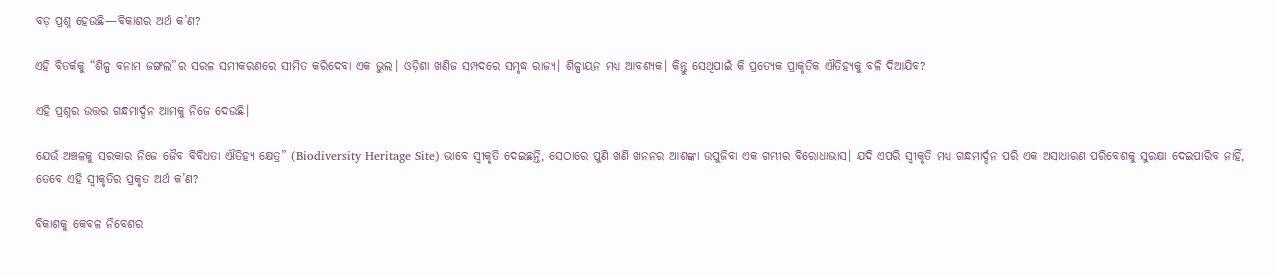ବଡ଼ ପ୍ରଶ୍ନ ହେଉଛି—ବିକାଶର ଅର୍ଥ କ’ଣ?

ଏହି ବିତର୍କକୁ “ଶିଳ୍ପ ବନାମ ଜଙ୍ଗଲ”ର ସରଳ ସମୀକରଣରେ ସୀମିତ କରିଦେବା ଏକ ଭୁଲ। ଓଡ଼ିଶା ଖଣିଜ ସମ୍ପଦରେ ସମୃଦ୍ଧ ରାଜ୍ୟ। ଶିଳ୍ପାୟନ ମଧ୍ୟ ଆବଶ୍ୟକ। କିନ୍ତୁ ସେଥିପାଇଁ କି ପ୍ରତ୍ୟେକ ପ୍ରାକୃତିକ ଐତିହ୍ୟକୁ ବଳି ଦିଆଯିବ?

ଏହି ପ୍ରଶ୍ନର ଉତ୍ତର ଗନ୍ଧମାର୍ଦ୍ଦନ ଆମକୁ ନିଜେ ଦେଉଛି।

ଯେଉଁ ଅଞ୍ଚଳକୁ ସରକାର ନିଜେ ଜୈବ ବିବିଧତା ଐତିହ୍ୟ କ୍ଷେତ୍ର” (Biodiversity Heritage Site) ଭାବେ ସ୍ୱୀକୃତି ଦେଇଛନ୍ତି, ସେଠାରେ ପୁଣି ଖଣି ଖନନର ଆଶଙ୍କା ଉପୁଜିବା ଏକ ଗମ୍ଭୀର ବିରୋଧାଭାସ। ଯଦି ଏପରି ସ୍ୱୀକୃତି ମଧ୍ୟ ଗନ୍ଧମାର୍ଦ୍ଦନ ପରି ଏକ ଅସାଧାରଣ ପରିବେଶକୁ ସୁରକ୍ଷା ଦେଇପାରିବ ନାହିଁ, ତେବେ ଏହି ସ୍ୱୀକୃତିର ପ୍ରକୃତ ଅର୍ଥ କ’ଣ?

ବିକାଶକୁ କେବଳ ନିବେଶର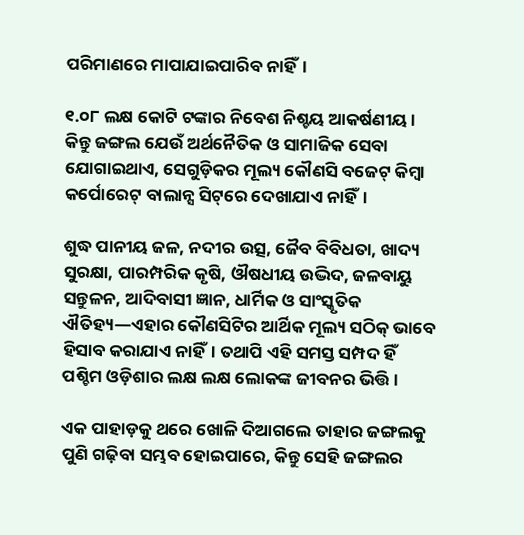ପରିମାଣରେ ମାପାଯାଇପାରିବ ନାହିଁ।

୧.୦୮ ଲକ୍ଷ କୋଟି ଟଙ୍କାର ନିବେଶ ନିଶ୍ଚୟ ଆକର୍ଷଣୀୟ। କିନ୍ତୁ ଜଙ୍ଗଲ ଯେଉଁ ଅର୍ଥନୈତିକ ଓ ସାମାଜିକ ସେବା ଯୋଗାଇଥାଏ, ସେଗୁଡ଼ିକର ମୂଲ୍ୟ କୌଣସି ବଜେଟ୍ କିମ୍ବା କର୍ପୋରେଟ୍ ବାଲାନ୍ସ ସିଟ୍‌ରେ ଦେଖାଯାଏ ନାହିଁ।

ଶୁଦ୍ଧ ପାନୀୟ ଜଳ, ନଦୀର ଉତ୍ସ, ଜୈବ ବିବିଧତା, ଖାଦ୍ୟ ସୁରକ୍ଷା, ପାରମ୍ପରିକ କୃଷି, ଔଷଧୀୟ ଉଦ୍ଭିଦ, ଜଳବାୟୁ ସନ୍ତୁଳନ, ଆଦିବାସୀ ଜ୍ଞାନ, ଧାର୍ମିକ ଓ ସାଂସ୍କୃତିକ ଐତିହ୍ୟ—ଏହାର କୌଣସିଟିର ଆର୍ଥିକ ମୂଲ୍ୟ ସଠିକ୍ ଭାବେ ହିସାବ କରାଯାଏ ନାହିଁ। ତଥାପି ଏହି ସମସ୍ତ ସମ୍ପଦ ହିଁ ପଶ୍ଚିମ ଓଡ଼ିଶାର ଲକ୍ଷ ଲକ୍ଷ ଲୋକଙ୍କ ଜୀବନର ଭିତ୍ତି।

ଏକ ପାହାଡ଼କୁ ଥରେ ଖୋଳି ଦିଆଗଲେ ତାହାର ଜଙ୍ଗଲକୁ ପୁଣି ଗଢ଼ିବା ସମ୍ଭବ ହୋଇପାରେ, କିନ୍ତୁ ସେହି ଜଙ୍ଗଲର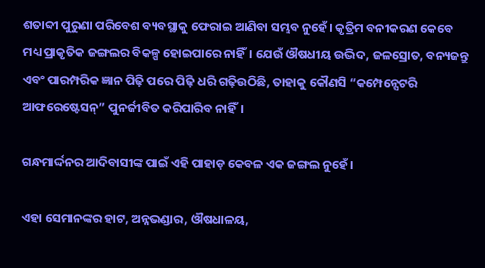ଶତାବ୍ଦୀ ପୁରୁଣା ପରିବେଶ ବ୍ୟବସ୍ଥାକୁ ଫେରାଇ ଆଣିବା ସମ୍ଭବ ନୁହେଁ। କୃତ୍ରିମ ବନୀକରଣ କେବେ ମଧ୍ୟ ପ୍ରାକୃତିକ ଜଙ୍ଗଲର ବିକଳ୍ପ ହୋଇପାରେ ନାହିଁ। ଯେଉଁ ଔଷଧୀୟ ଉଦ୍ଭିଦ, ଜଳସ୍ରୋତ, ବନ୍ୟଜନ୍ତୁ ଏବଂ ପାରମ୍ପରିକ ଜ୍ଞାନ ପିଢ଼ି ପରେ ପିଢ଼ି ଧରି ଗଢ଼ିଉଠିଛି, ତାହାକୁ କୌଣସି “କମ୍ପେନ୍ସେଟରି ଆଫରେଷ୍ଟେସନ୍” ପୁନର୍ଜୀବିତ କରିପାରିବ ନାହିଁ।

ଗନ୍ଧମାର୍ଦ୍ଦନର ଆଦିବାସୀଙ୍କ ପାଇଁ ଏହି ପାହାଡ଼ କେବଳ ଏକ ଜଙ୍ଗଲ ନୁହେଁ।

ଏହା ସେମାନଙ୍କର ହାଟ, ଅନ୍ନଭଣ୍ଡାର, ଔଷଧାଳୟ,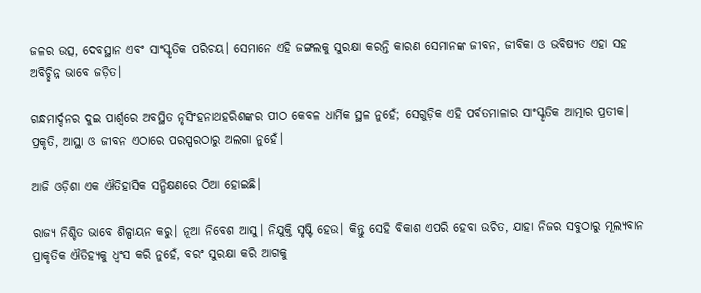ଜଳର ଉତ୍ସ, ଦେବସ୍ଥାନ ଏବଂ ସାଂସ୍କୃତିକ ପରିଚୟ। ସେମାନେ ଏହି ଜଙ୍ଗଲକୁ ସୁରକ୍ଷା କରନ୍ତି କାରଣ ସେମାନଙ୍କ ଜୀବନ, ଜୀବିକା ଓ ଭବିଷ୍ୟତ ଏହା ସହ ଅବିଚ୍ଛିନ୍ନ ଭାବେ ଜଡ଼ିତ।

ଗନ୍ଧମାର୍ଦ୍ଦନର ଦୁଇ ପାର୍ଶ୍ୱରେ ଅବସ୍ଥିତ ନୃସିଂହନାଥହରିଶଙ୍କର ପୀଠ କେବଳ ଧାର୍ମିକ ସ୍ଥଳ ନୁହେଁ; ସେଗୁଡ଼ିକ ଏହି ପର୍ବତମାଳାର ସାଂସ୍କୃତିକ ଆତ୍ମାର ପ୍ରତୀକ। ପ୍ରକୃତି, ଆସ୍ଥା ଓ ଜୀବନ ଏଠାରେ ପରସ୍ପରଠାରୁ ଅଲଗା ନୁହେଁ।

ଆଜି ଓଡ଼ିଶା ଏକ ଐତିହାସିକ ସନ୍ଧିକ୍ଷଣରେ ଠିଆ ହୋଇଛି।

ରାଜ୍ୟ ନିଶ୍ଚିତ ଭାବେ ଶିଳ୍ପାୟନ କରୁ। ନୂଆ ନିବେଶ ଆସୁ। ନିଯୁକ୍ତି ସୃଷ୍ଟି ହେଉ। କିନ୍ତୁ ସେହି ବିକାଶ ଏପରି ହେବା ଉଚିତ, ଯାହା ନିଜର ସବୁଠାରୁ ମୂଲ୍ୟବାନ ପ୍ରାକୃତିକ ଐତିହ୍ୟକୁ ଧ୍ୱଂସ କରି ନୁହେଁ, ବରଂ ସୁରକ୍ଷା କରି ଆଗକୁ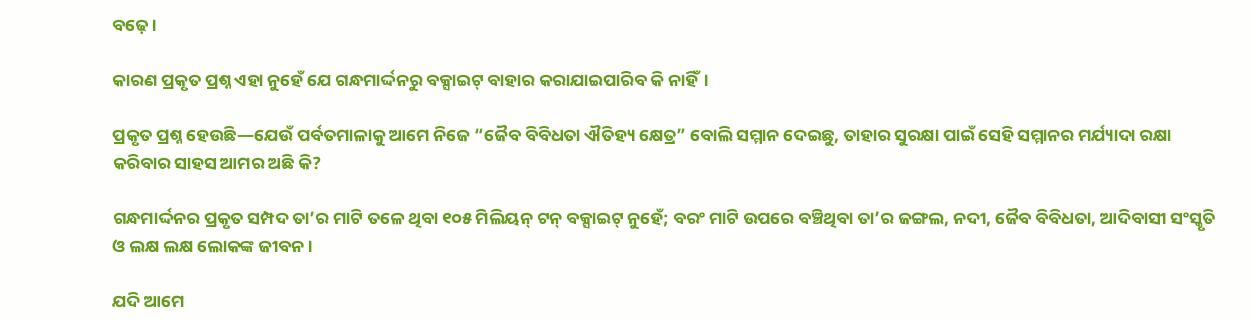ବଢ଼େ।

କାରଣ ପ୍ରକୃତ ପ୍ରଶ୍ନ ଏହା ନୁହେଁ ଯେ ଗନ୍ଧମାର୍ଦ୍ଦନରୁ ବକ୍ସାଇଟ୍ ବାହାର କରାଯାଇପାରିବ କି ନାହିଁ।

ପ୍ରକୃତ ପ୍ରଶ୍ନ ହେଉଛି—ଯେଉଁ ପର୍ବତମାଳାକୁ ଆମେ ନିଜେ “ଜୈବ ବିବିଧତା ଐତିହ୍ୟ କ୍ଷେତ୍ର” ବୋଲି ସମ୍ମାନ ଦେଇଛୁ, ତାହାର ସୁରକ୍ଷା ପାଇଁ ସେହି ସମ୍ମାନର ମର୍ଯ୍ୟାଦା ରକ୍ଷା କରିବାର ସାହସ ଆମର ଅଛି କି?

ଗନ୍ଧମାର୍ଦ୍ଦନର ପ୍ରକୃତ ସମ୍ପଦ ତା’ର ମାଟି ତଳେ ଥିବା ୧୦୫ ମିଲିୟନ୍ ଟନ୍ ବକ୍ସାଇଟ୍ ନୁହେଁ; ବରଂ ମାଟି ଉପରେ ବଞ୍ଚିଥିବା ତା’ର ଜଙ୍ଗଲ, ନଦୀ, ଜୈବ ବିବିଧତା, ଆଦିବାସୀ ସଂସ୍କୃତି ଓ ଲକ୍ଷ ଲକ୍ଷ ଲୋକଙ୍କ ଜୀବନ।

ଯଦି ଆମେ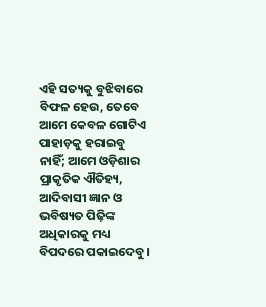ଏହି ସତ୍ୟକୁ ବୁଝିବାରେ ବିଫଳ ହେଉ, ତେବେ ଆମେ କେବଳ ଗୋଟିଏ ପାହାଡ଼କୁ ହରାଇବୁ ନାହିଁ; ଆମେ ଓଡ଼ିଶାର ପ୍ରାକୃତିକ ଐତିହ୍ୟ, ଆଦିବାସୀ ଜ୍ଞାନ ଓ ଭବିଷ୍ୟତ ପିଢ଼ିଙ୍କ ଅଧିକାରକୁ ମଧ୍ୟ ବିପଦରେ ପକାଇଦେବୁ।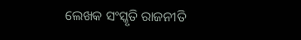ଲେଖକ ସଂସ୍କୃତି ରାଜନୀତି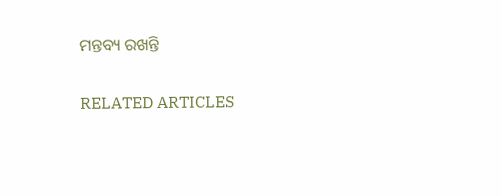ମନ୍ତବ୍ୟ ରଖନ୍ତି

RELATED ARTICLES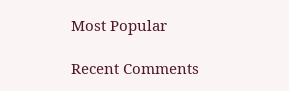Most Popular

Recent Comments